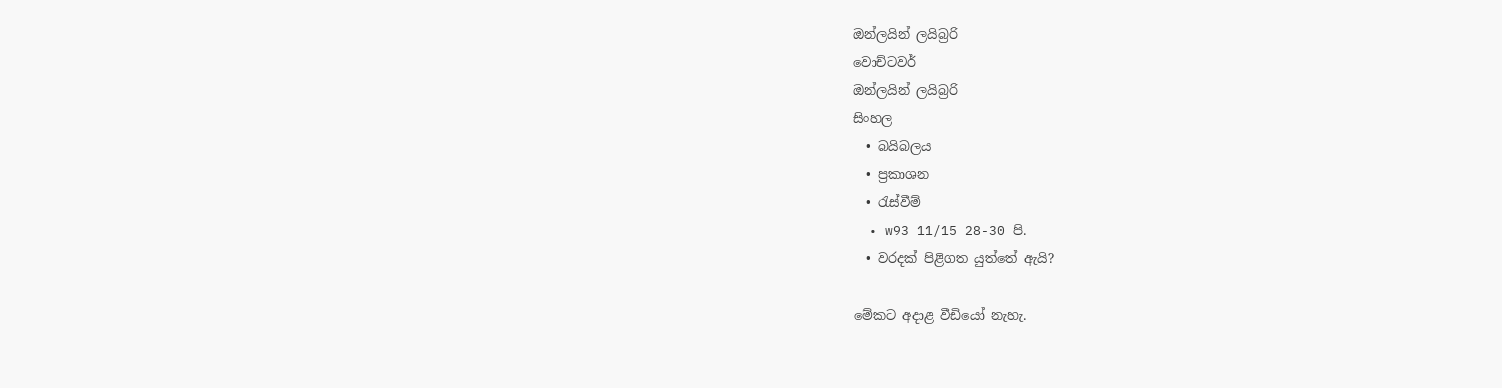ඔන්ලයින් ලයිබ්‍රරි
වොච්ටවර්
ඔන්ලයින් ලයිබ්‍රරි
සිංහල
  • බයිබලය
  • ප්‍රකාශන
  • රැස්වීම්
  • w93 11/15 28-30 පි.
  • වරදක් පිළිගත යුත්තේ ඇයි?

මේකට අදාළ වීඩියෝ නැහැ.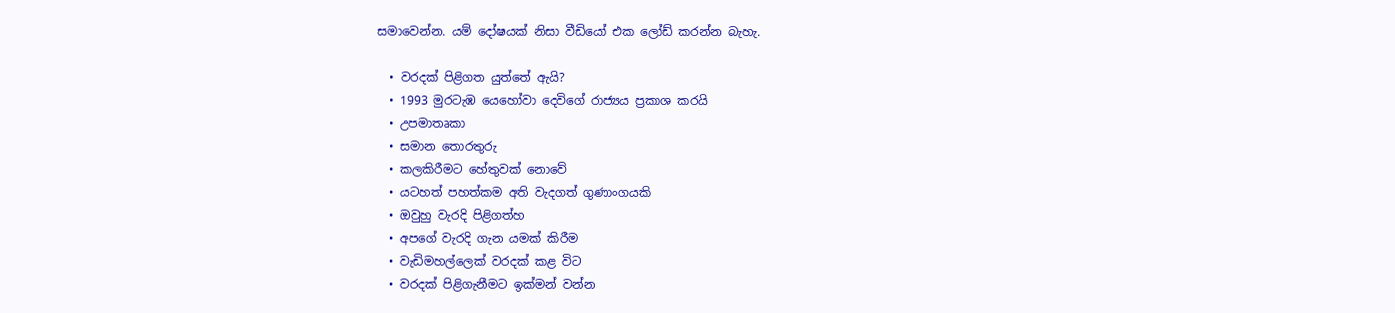සමාවෙන්න. යම් දෝෂයක් නිසා වීඩියෝ එක ලෝඩ් කරන්න බැහැ.

  • වරදක් පිළිගත යුත්තේ ඇයි?
  • 1993 මුරටැඹ යෙහෝවා දෙවිගේ රාජ්‍යය ප්‍රකාශ කරයි
  • උපමාතෘකා
  • සමාන තොරතුරු
  • කලකිරීමට හේතුවක් නොවේ
  • යටහත් පහත්කම අති වැදගත් ගුණාංගයකි
  • ඔවුහු වැරදි පිළිගත්හ
  • අපගේ වැරදි ගැන යමක් කිරීම
  • වැඩිමහල්ලෙක් වරදක් කළ විට
  • වරදක් පිළිගැනීමට ඉක්මන් වන්න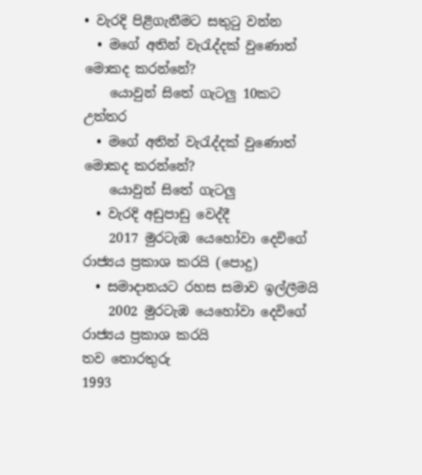• වැරදි පිළිගැනීමට සතුටු වන්න
  • මගේ අතින් වැරැද්දක් වුණොත් මොකද කරන්නේ?
    යොවුන් සිතේ ගැටලු 10කට උත්තර
  • මගේ අතින් වැරැද්දක් වුණොත් මොකද කරන්නේ?
    යොවුන් සිතේ ගැටලු
  • වැරදි අඩුපාඩු වෙද්දී
    2017 මුරටැඹ යෙහෝවා දෙවිගේ රාජ්‍යය ප්‍රකාශ කරයි (පොදු)
  • සමාදානයට රහස සමාව ඉල්ලීමයි
    2002 මුරටැඹ යෙහෝවා දෙවිගේ රාජ්‍යය ප්‍රකාශ කරයි
තව තොරතුරු
1993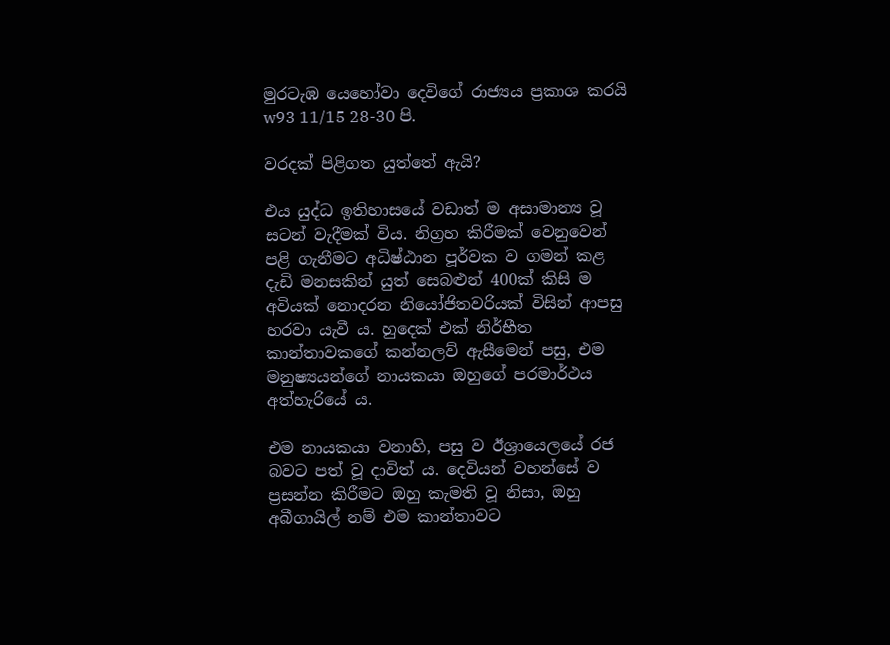මුරටැඹ යෙහෝවා දෙවිගේ රාජ්‍යය ප්‍රකාශ කරයි
w93 11/15 28-30 පි.

වරදක් පිළිගත යුත්තේ ඇයි?

එය යුද්ධ ඉතිහාසයේ වඩාත් ම අසාමාන්‍ය වූ සටන් වැදීමක් විය. නිග්‍රහ කිරීමක් වෙනුවෙන් පළි ගැනීමට අධිෂ්ඨාන පූර්වක ව ගමන් කළ දැඩි මනසකින් යුත් සෙබළුන් 400ක් කිසි ම අවියක් නොදරන නියෝජිතවරියක් විසින් ආපසු හරවා යැවී ය. හුදෙක් එක් නිර්භීත කාන්තාවකගේ කන්නලව් ඇසීමෙන් පසු, එම මනුෂ්‍යයන්ගේ නායකයා ඔහුගේ පරමාර්ථය අත්හැරියේ ය.

එම නායකයා වනාහි, පසු ව ඊශ්‍රායෙලයේ රජ බවට පත් වූ දාවිත් ය. දෙවියන් වහන්සේ ව ප්‍රසන්න කිරීමට ඔහු කැමති වූ නිසා, ඔහු අබීගායිල් නම් එම කාන්තාවට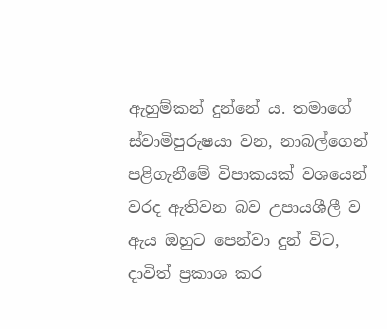ඇහුම්කන් දුන්නේ ය. තමාගේ ස්වාමිපුරුෂයා වන, නාබල්ගෙන් පළිගැනීමේ විපාකයක් වශයෙන් වරද ඇතිවන බව උපායශීලී ව ඇය ඔහුට පෙන්වා දුන් විට, දාවිත් ප්‍රකාශ කර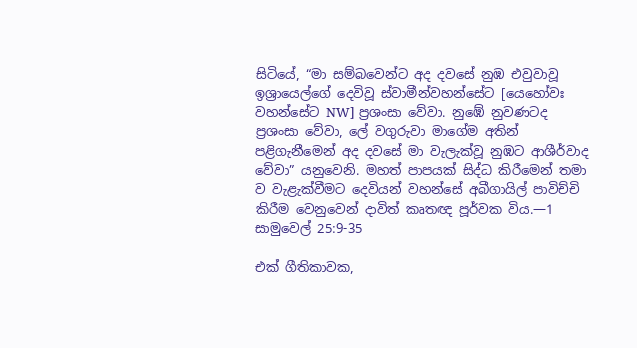සිටියේ, “මා සම්බවෙන්ට අද දවසේ නුඹ එවුවාවූ ඉශ්‍රායෙල්ගේ දෙවිවූ ස්වාමීන්වහන්සේට [යෙහෝවඃ වහන්සේට NW] ප්‍රශංසා වේවා. නුඹේ නුවණටද ප්‍රශංසා වේවා, ලේ වගුරුවා මාගේම අතින් පළිගැනීමෙන් අද දවසේ මා වැලැක්වූ නුඹට ආශීර්වාද වේවා” යනුවෙනි. මහත් පාපයක් සිද්ධ කිරීමෙන් තමා ව වැළැක්වීමට දෙවියන් වහන්සේ අබීගායිල් පාවිච්චි කිරීම වෙනුවෙන් දාවිත් කෘතඥ පූර්වක විය.—1 සාමුවෙල් 25:9-35

එක් ගීතිකාවක,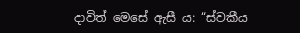දාවිත් මෙසේ ඇසී ය: “ස්වකීය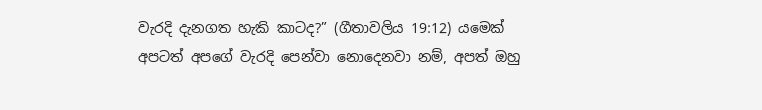වැරදි දැනගත හැකි කාටද?” (ගීතාවලිය 19:12) යමෙක් අපටත් අපගේ වැරදි පෙන්වා නොදෙනවා නම්, අපත් ඔහු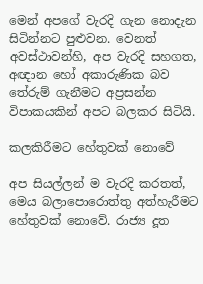මෙන් අපගේ වැරදි ගැන නොදැන සිටින්නට පුළුවන. වෙනත් අවස්ථාවන්හි, අප වැරදි සහගත, අඥාන හෝ අකාරුණික බව තේරුම් ගැනීමට අප්‍රසන්න විපාකයකින් අපට බලකර සිටියි.

කලකිරීමට හේතුවක් නොවේ

අප සියල්ලන් ම වැරදි කරතත්, මෙය බලාපොරොත්තු අත්හැරීමට හේතුවක් නොවේ. රාජ්‍ය දූත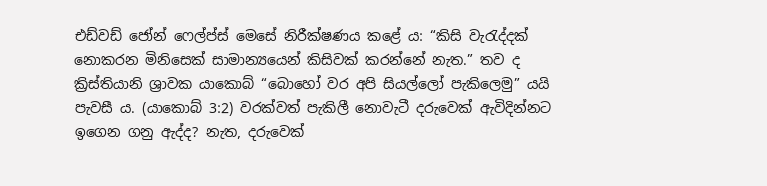එඩ්වඩ් ජෝන් ෆෙල්ප්ස් මෙසේ නිරීක්ෂණය කළේ ය: “කිසි වැරැද්දක් නොකරන මිනිසෙක් සාමාන්‍යයෙන් කිසිවක් කරන්නේ නැත.” තව ද ක්‍රිස්තියානි ශ්‍රාවක යාකොබ් “බොහෝ වර අපි සියල්ලෝ පැකිලෙමු” යයි පැවසී ය. (යාකොබ් 3:2) වරක්වත් පැකිලී නොවැටී දරුවෙක් ඇවිදින්නට ඉගෙන ගනු ඇද්ද? නැත, දරුවෙක්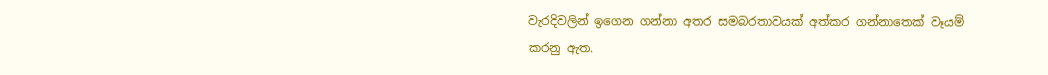වැරදිවලින් ඉගෙන ගන්නා අතර සමබරතාවයක් අත්කර ගන්නාතෙක් වෑයම් කරනු ඇත.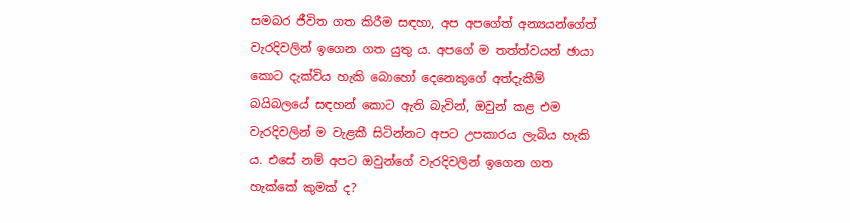සමබර ජීවිත ගත කිරීම සඳහා, අප අපගේත් අන්‍යයන්ගේත් වැරදිවලින් ඉගෙන ගත යුතු ය. අපගේ ම තත්ත්වයන් ඡායා කොට දැක්විය හැකි බොහෝ දෙනෙකුගේ අත්දැකීම් බයිබලයේ සඳහන් කොට ඇති බැවින්, ඔවුන් කළ එම වැරදිවලින් ම වැළකී සිටින්නට අපට උපකාරය ලැබිය හැකි ය. එසේ නම් අපට ඔවුන්ගේ වැරදිවලින් ඉගෙන ගත හැක්කේ කුමක් ද?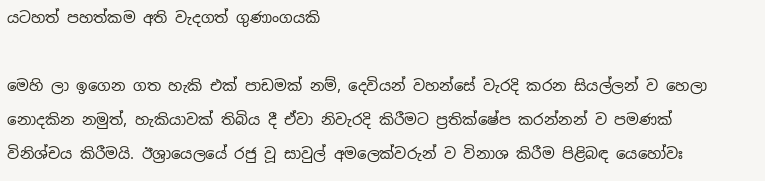යටහත් පහත්කම අති වැදගත් ගුණාංගයකි

මෙහි ලා ඉගෙන ගත හැකි එක් පාඩමක් නම්, දෙවියන් වහන්සේ වැරදි කරන සියල්ලන් ව හෙලා නොදකින නමුත්, හැකියාවක් තිබිය දී ඒවා නිවැරදි කිරීමට ප්‍රතික්ෂේප කරන්නන් ව පමණක් විනිශ්චය කිරීමයි. ඊශ්‍රායෙලයේ රජු වූ සාවුල් අමලෙක්වරුන් ව විනාශ කිරීම පිළිබඳ යෙහෝවඃ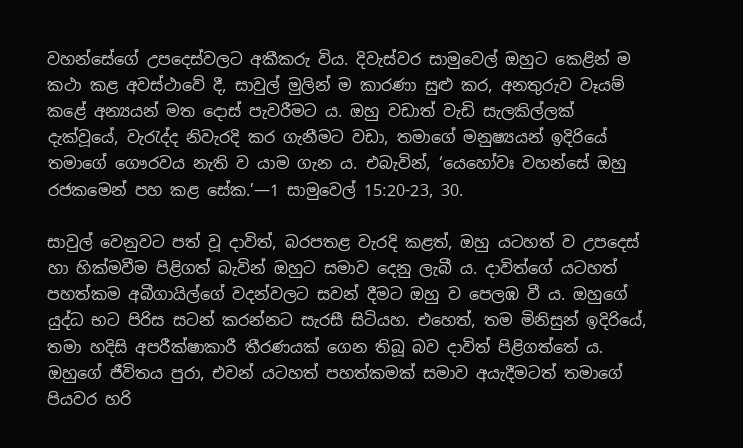වහන්සේගේ උපදෙස්වලට අකීකරු විය. දිවැස්වර සාමුවෙල් ඔහුට කෙළින් ම කථා කළ අවස්ථාවේ දී, සාවුල් මුලින් ම කාරණා සුළු කර, අනතුරුව වෑයම් කළේ අන්‍යයන් මත දොස් පැවරීමට ය. ඔහු වඩාත් වැඩි සැලකිල්ලක් දැක්වූයේ, වැරැද්ද නිවැරදි කර ගැනීමට වඩා, තමාගේ මනුෂ්‍යයන් ඉදිරියේ තමාගේ ගෞරවය නැති ව යාම ගැන ය. එබැවින්, ‘යෙහෝවඃ වහන්සේ ඔහු රජකමෙන් පහ කළ සේක.’—1 සාමුවෙල් 15:20-23, 30.

සාවුල් වෙනුවට පත් වූ දාවිත්, බරපතළ වැරදි කළත්, ඔහු යටහත් ව උපදෙස් හා හික්මවීම පිළිගත් බැවින් ඔහුට සමාව දෙනු ලැබී ය. දාවිත්ගේ යටහත් පහත්කම අබීගායිල්ගේ වදන්වලට සවන් දීමට ඔහු ව පෙලඹ වී ය. ඔහුගේ යුද්ධ භට පිරිස සටන් කරන්නට සැරසී සිටියහ. එහෙත්, තම මිනිසුන් ඉදිරියේ, තමා හදිසි අපරීක්ෂාකාරී තීරණයක් ගෙන තිබූ බව දාවිත් පිළිගත්තේ ය. ඔහුගේ ජීවිතය පුරා, එවන් යටහත් පහත්කමක් සමාව අයැදීමටත් තමාගේ පියවර හරි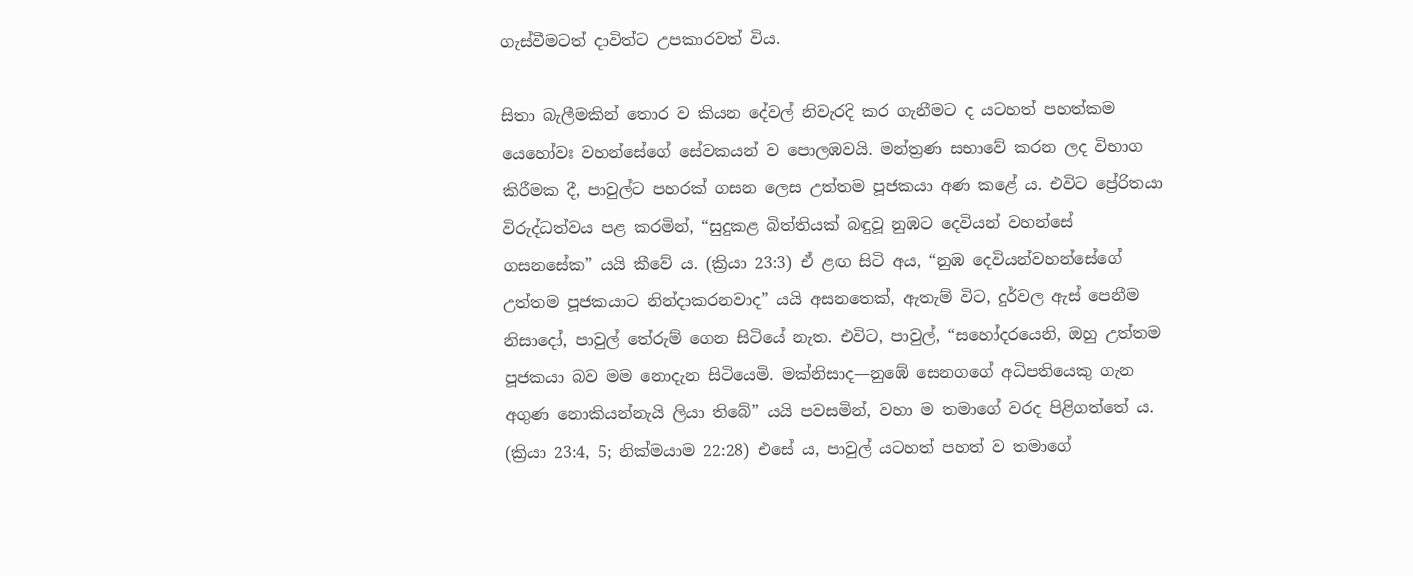ගැස්වීමටත් දාවිත්ට උපකාරවත් විය.

සිතා බැලීමකින් තොර ව කියන දේවල් නිවැරදි කර ගැනීමට ද යටහත් පහත්කම යෙහෝවඃ වහන්සේගේ සේවකයන් ව පොලඹවයි. මන්ත්‍රණ සභාවේ කරන ලද විභාග කිරීමක දී, පාවුල්ට පහරක් ගසන ලෙස උත්තම පූජකයා අණ කළේ ය. එවිට ප්‍රේරිතයා විරුද්ධත්වය පළ කරමින්, “සුදුකළ බිත්තියක් බඳුවූ නුඹට දෙවියන් වහන්සේ ගසනසේක” යයි කීවේ ය. (ක්‍රියා 23:3) ඒ ළඟ සිටි අය, “නුඹ දෙවියන්වහන්සේගේ උත්තම පූජකයාට නින්දාකරනවාද” යයි අසනතෙක්, ඇතැම් විට, දුර්වල ඇස් පෙනීම නිසාදෝ, පාවුල් තේරුම් ගෙන සිටියේ නැත. එවිට, පාවුල්, “සහෝදරයෙනි, ඔහු උත්තම පූජකයා බව මම නොදැන සිටියෙමි. මක්නිසාද—නුඹේ සෙනගගේ අධිපතියෙකු ගැන අගුණ නොකියන්නැයි ලියා තිබේ” යයි පවසමින්, වහා ම තමාගේ වරද පිළිගත්තේ ය. (ක්‍රියා 23:4, 5; නික්මයාම 22:28) එසේ ය, පාවුල් යටහත් පහත් ව තමාගේ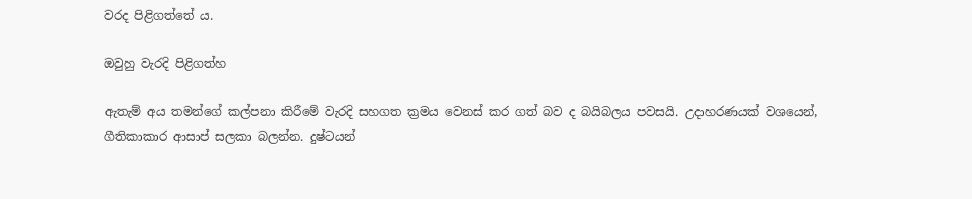වරද පිළිගත්තේ ය.

ඔවුහු වැරදි පිළිගත්හ

ඇතැම් අය තමන්ගේ කල්පනා කිරීමේ වැරදි සහගත ක්‍රමය වෙනස් කර ගත් බව ද බයිබලය පවසයි. උදාහරණයක් වශයෙන්, ගීතිකාකාර ආසාප් සලකා බලන්න. දුෂ්ටයන්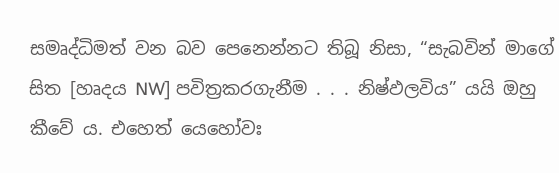සමෘද්ධිමත් වන බව පෙනෙන්නට තිබූ නිසා, “සැබවින් මාගේ සිත [හෘදය NW] පවිත්‍රකරගැනීම . . . නිෂ්ඵලවිය” යයි ඔහු කීවේ ය. එහෙත් යෙහෝවඃ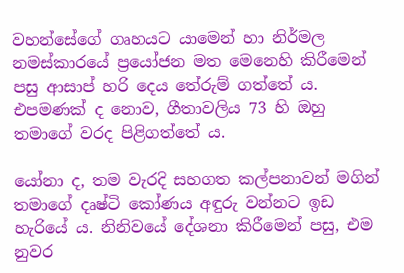වහන්සේගේ ගෘහයට යාමෙන් හා නිර්මල නමස්කාරයේ ප්‍රයෝජන මත මෙනෙහි කිරීමෙන් පසු ආසාප් හරි දෙය තේරුම් ගත්තේ ය. එපමණක් ද නොව, ගීතාවලිය 73 හි ඔහු තමාගේ වරද පිළිගත්තේ ය.

යෝනා ද, තම වැරදි සහගත කල්පනාවන් මගින් තමාගේ දෘෂ්ටි කෝණය අඳුරු වන්නට ඉඩ හැරියේ ය. නිනිවයේ දේශනා කිරීමෙන් පසු, එම නුවර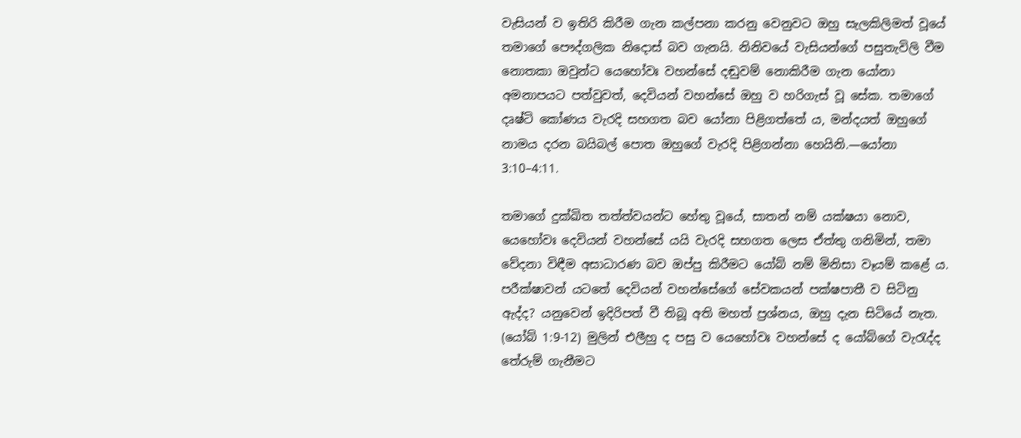වැසියන් ව ඉතිරි කිරීම ගැන කල්පනා කරනු වෙනුවට ඔහු සැලකිලිමත් වූයේ තමාගේ පෞද්ගලික නිදොස් බව ගැනයි. නිනිවයේ වැසියන්ගේ පසුතැවිලි වීම නොතකා ඔවුන්ට යෙහෝවඃ වහන්සේ දඬුවම් නොකිරීම ගැන යෝනා අමනාපයට පත්වුවත්, දෙවියන් වහන්සේ ඔහු ව හරිගැස් වූ සේක. තමාගේ දෘෂ්ටි කෝණය වැරදි සහගත බව යෝනා පිළිගත්තේ ය, මන්දයත් ඔහුගේ නාමය දරන බයිබල් පොත ඔහුගේ වැරදි පිළිගන්නා හෙයිනි.—යෝනා 3:10–4:11.

තමාගේ දුක්ඛිත තත්ත්වයන්ට හේතු වූයේ, සාතන් නම් යක්ෂයා නොව, යෙහෝවඃ දෙවියන් වහන්සේ යයි වැරදි සහගත ලෙස ඒත්තු ගනිමින්, තමා වේදනා විඳීම අසාධාරණ බව ඔප්පු කිරීමට යෝබ් නම් මිනිසා වෑයම් කළේ ය. පරීක්ෂාවන් යටතේ දෙවියන් වහන්සේගේ සේවකයන් පක්ෂපාතී ව සිටිනු ඇද්ද? යනුවෙන් ඉදිරිපත් වී තිබූ අති මහත් ප්‍රශ්නය, ඔහු දැන සිටියේ නැත. (යෝබ් 1:9-12) මුලින් එලීහු ද පසු ව යෙහෝවඃ වහන්සේ ද යෝබ්ගේ වැරැද්ද තේරුම් ගැනීමට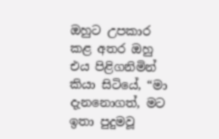ඔහුට උපකාර කළ අතර ඔහු එය පිළිගනිමින් කියා සිටියේ, “මා දැනනොගත්, මට ඉතා පුදුමවූ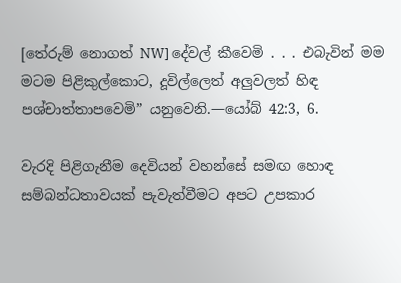[තේරුම් නොගත් NW] දේවල් කීවෙමි . . . එබැවින් මම මටම පිළිකුල්කොට, දූවිල්ලෙත් අලුවලත් හිඳ පශ්චාත්තාපවෙමි” යනුවෙනි.—යෝබ් 42:3, 6.

වැරදි පිළිගැනීම දෙවියන් වහන්සේ සමඟ හොඳ සම්බන්ධතාවයක් පැවැත්වීමට අපට උපකාර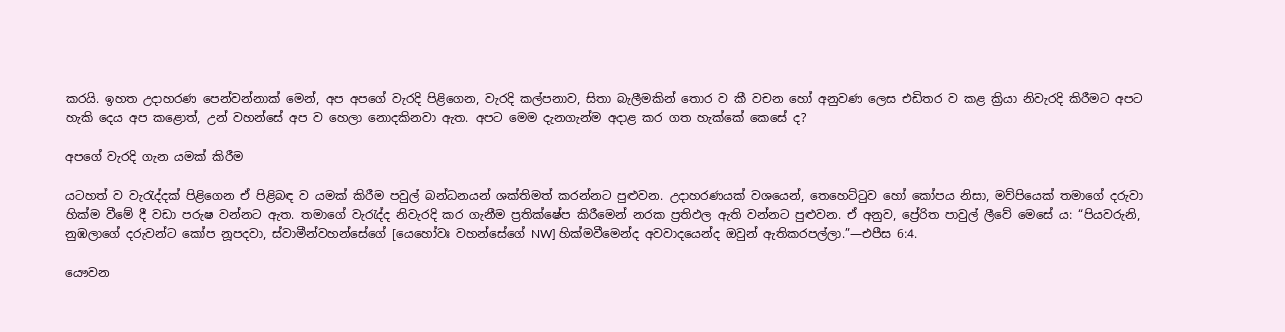කරයි. ඉහත උදාහරණ පෙන්වන්නාක් මෙන්, අප අපගේ වැරදි පිළිගෙන, වැරදි කල්පනාව, සිතා බැලීමකින් තොර ව කී වචන හෝ අනුවණ ලෙස එඩිතර ව කළ ක්‍රියා නිවැරදි කිරීමට අපට හැකි දෙය අප කළොත්, උන් වහන්සේ අප ව හෙලා නොදකිනවා ඇත. අපට මෙම දැනගැන්ම අදාළ කර ගත හැක්කේ කෙසේ ද?

අපගේ වැරදි ගැන යමක් කිරීම

යටහත් ව වැරැද්දක් පිළිගෙන ඒ පිළිබඳ ව යමක් කිරීම පවුල් බන්ධනයන් ශක්තිමත් කරන්නට පුළුවන. උදාහරණයක් වශයෙන්, තෙහෙට්ටුව හෝ කෝපය නිසා, මව්පියෙක් තමාගේ දරුවා හික්ම වීමේ දී වඩා පරුෂ වන්නට ඇත. තමාගේ වැරැද්ද නිවැරදි කර ගැනීම ප්‍රතික්ෂේප කිරීමෙන් නරක ප්‍රතිඵල ඇති වන්නට පුළුවන. ඒ අනුව, ප්‍රේරිත පාවුල් ලීවේ මෙසේ ය: “පියවරුනි, නුඹලාගේ දරුවන්ට කෝප නූපදවා, ස්වාමීන්වහන්සේගේ [යෙහෝවඃ වහන්සේගේ NW] හික්මවීමෙන්ද අවවාදයෙන්ද ඔවුන් ඇතිකරපල්ලා.”—එපීස 6:4.

යෞවන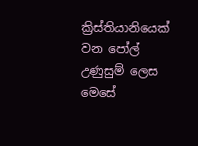ක්‍රිස්තියානියෙක් වන පෝල් උණුසුම් ලෙස මෙසේ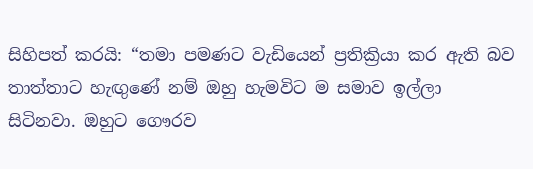සිහිපත් කරයි: “තමා පමණට වැඩියෙන් ප්‍රතික්‍රියා කර ඇති බව තාත්තාට හැඟුණේ නම් ඔහු හැමවිට ම සමාව ඉල්ලා සිටිනවා. ඔහුට ගෞරව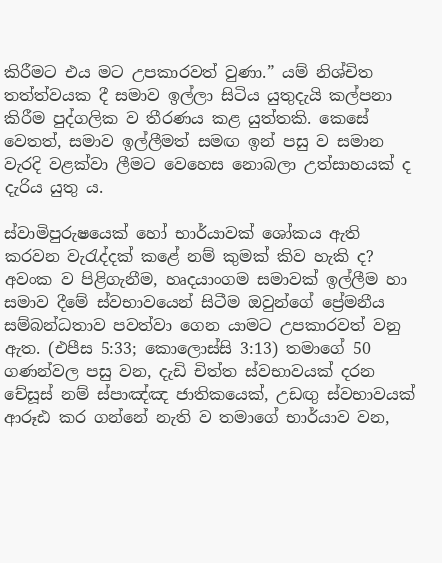කිරීමට එය මට උපකාරවත් වුණා.” යම් නිශ්චිත තත්ත්වයක දී සමාව ඉල්ලා සිටිය යුතුදැයි කල්පනා කිරීම පුද්ගලික ව තීරණය කළ යුත්තකි. කෙසේ වෙතත්, සමාව ඉල්ලීමත් සමඟ ඉන් පසු ව සමාන වැරදි වළක්වා ලීමට වෙහෙස නොබලා උත්සාහයක් ද දැරිය යුතු ය.

ස්වාමිපුරුෂයෙක් හෝ භාර්යාවක් ශෝකය ඇති කරවන වැරැද්දක් කළේ නම් කුමක් කිව හැකි ද? අවංක ව පිළිගැනීම, හෘදයාංගම සමාවක් ඉල්ලීම හා සමාව දීමේ ස්වභාවයෙන් සිටීම ඔවුන්ගේ ප්‍රේමනීය සම්බන්ධතාව පවත්වා ගෙන යාමට උපකාරවත් වනු ඇත. (එපීස 5:33; කොලොස්සි 3:13) තමාගේ 50 ගණන්වල පසු වන, දැඩි චිත්ත ස්වභාවයක් දරන චේසූස් නම් ස්පාඤ්ඤ ජාතිකයෙක්, උඩඟු ස්වභාවයක් ආරූඪ කර ගන්නේ නැති ව තමාගේ භාර්යාව වන,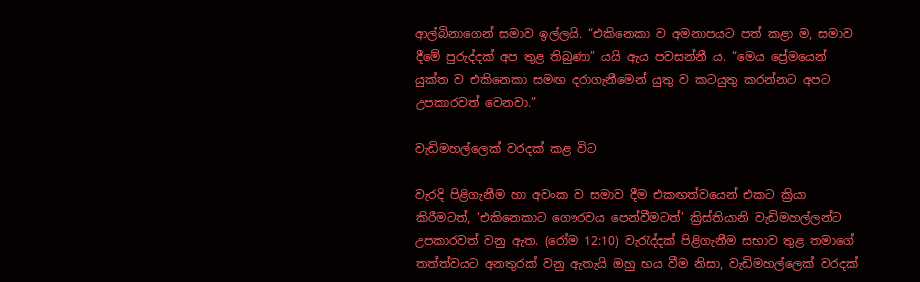ආල්බිනාගෙන් සමාව ඉල්ලයි. “එකිනෙකා ව අමනාපයට පත් කළා ම, සමාව දීමේ පුරුද්දක් අප තුළ තිබුණා” යයි ඇය පවසන්නී ය. “මෙය ප්‍රේමයෙන් යුක්ත ව එකිනෙකා සමඟ දරාගැනීමෙන් යුතු ව කටයුතු කරන්නට අපට උපකාරවත් වෙනවා.”

වැඩිමහල්ලෙක් වරදක් කළ විට

වැරදි පිළිගැනීම හා අවංක ව සමාව දීම එකඟත්වයෙන් එකට ක්‍රියා කිරීමටත්, ‘එකිනෙකාට ගෞරවය පෙන්වීමටත්’ ක්‍රිස්තියානි වැඩිමහල්ලන්ට උපකාරවත් වනු ඇත. (රෝම 12:10) වැරැද්දක් පිළිගැනීම සභාව තුළ තමාගේ තත්ත්වයට අනතුරක් වනු ඇතැයි ඔහු භය වීම නිසා, වැඩිමහල්ලෙක් වරදක්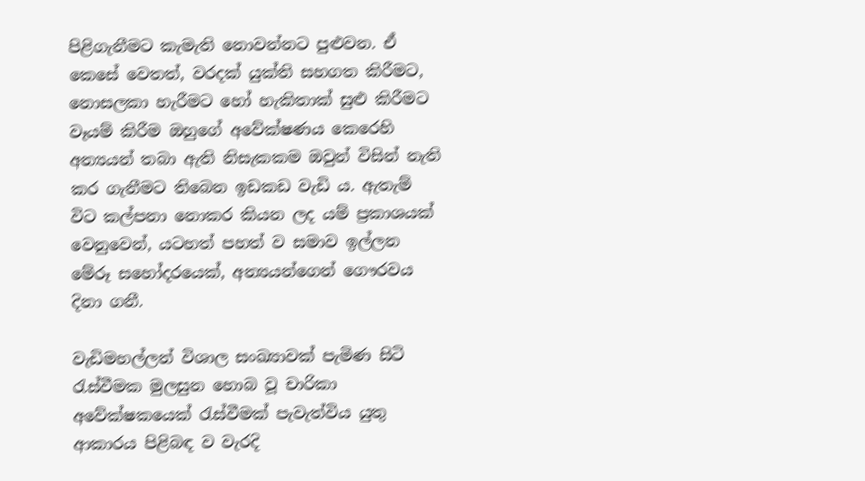පිළිගැනීමට කැමැති නොවන්නට පුළුවන. ඒ කෙසේ වෙතත්, වරදක් යුක්ති සහගත කිරීමට, නොසලකා හැරීමට හෝ හැකිතාක් සුළු කිරීමට වෑයම් කිරීම ඔහුගේ අවේක්ෂණය කෙරෙහි අන්‍යයන් තබා ඇති නිසැකකම ඔවුන් විසින් නැති කර ගැනීමට තිබෙන ඉඩකඩ වැඩි ය. ඇතැම් විට කල්පනා නොකර කියන ලද යම් ප්‍රකාශයක් වෙනුවෙන්, යටහත් පහත් ව සමාව ඉල්ලන මේරූ සහෝදරයෙක්, අන්‍යයන්ගෙන් ගෞරවය දිනා ගනී.

වැඩිමහල්ලන් විශාල සංඛ්‍යාවක් පැමිණ සිටි රැස්වීමක මුලසුන හොබ වූ චාරිකා අවේක්ෂකයෙක් රැස්වීමක් පැවැත්විය යුතු ආකාරය පිළිබඳ ව වැරදි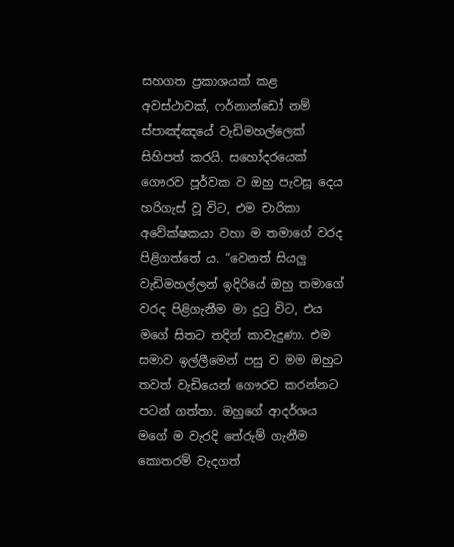සහගත ප්‍රකාශයක් කළ අවස්ථාවක්, ෆර්නාන්ඩෝ නම් ස්පාඤ්ඤයේ වැඩිමහල්ලෙක් සිහිපත් කරයි. සහෝදරයෙක් ගෞරව පූර්වක ව ඔහු පැවසූ දෙය හරිගැස් වූ විට, එම චාරිකා අවේක්ෂකයා වහා ම තමාගේ වරද පිළිගත්තේ ය. “වෙනත් සියලු වැඩිමහල්ලන් ඉදිරියේ ඔහු තමාගේ වරද පිළිගැනීම මා දුටු විට, එය මගේ සිතට තදින් කාවැදුණා. එම සමාව ඉල්ලීමෙන් පසු ව මම ඔහුට තවත් වැඩියෙන් ගෞරව කරන්නට පටන් ගත්තා. ඔහුගේ ආදර්ශය මගේ ම වැරදි තේරුම් ගැනීම කොතරම් වැදගත්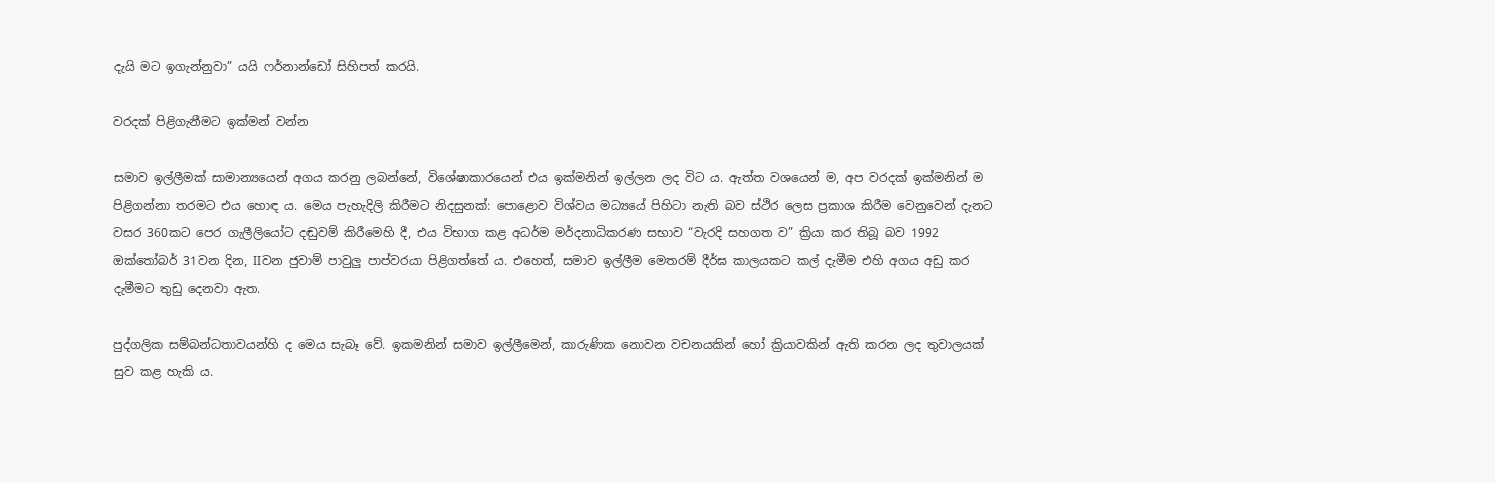දැයි මට ඉගැන්නුවා” යයි ෆර්නාන්ඩෝ සිහිපත් කරයි.

වරදක් පිළිගැනීමට ඉක්මන් වන්න

සමාව ඉල්ලීමක් සාමාන්‍යයෙන් අගය කරනු ලබන්නේ, විශේෂාකාරයෙන් එය ඉක්මනින් ඉල්ලන ලද විට ය. ඇත්ත වශයෙන් ම, අප වරදක් ඉක්මනින් ම පිළිගන්නා තරමට එය හොඳ ය. මෙය පැහැදිලි කිරීමට නිදසුනක්: පොළොව විශ්වය මධ්‍යයේ පිහිටා නැති බව ස්ථිර ලෙස ප්‍රකාශ කිරීම වෙනුවෙන් දැනට වසර 360කට පෙර ගැලීලියෝට දඬුවම් කිරීමෙහි දී, එය විභාග කළ අධර්ම මර්දනාධිකරණ සභාව “වැරදි සහගත ව” ක්‍රියා කර තිබූ බව 1992 ඔක්තෝබර් 31වන දින, IIවන ජුවාම් පාවුලු පාප්වරයා පිළිගත්තේ ය. එහෙත්, සමාව ඉල්ලීම මෙතරම් දීර්ඝ කාලයකට කල් දැමීම එහි අගය අඩු කර දැමීමට තුඩු දෙනවා ඇත.

පුද්ගලික සම්බන්ධතාවයන්හි ද මෙය සැබෑ වේ. ඉකමනින් සමාව ඉල්ලීමෙන්, කාරුණික නොවන වචනයකින් හෝ ක්‍රියාවකින් ඇති කරන ලද තුවාලයක් සුව කළ හැකි ය.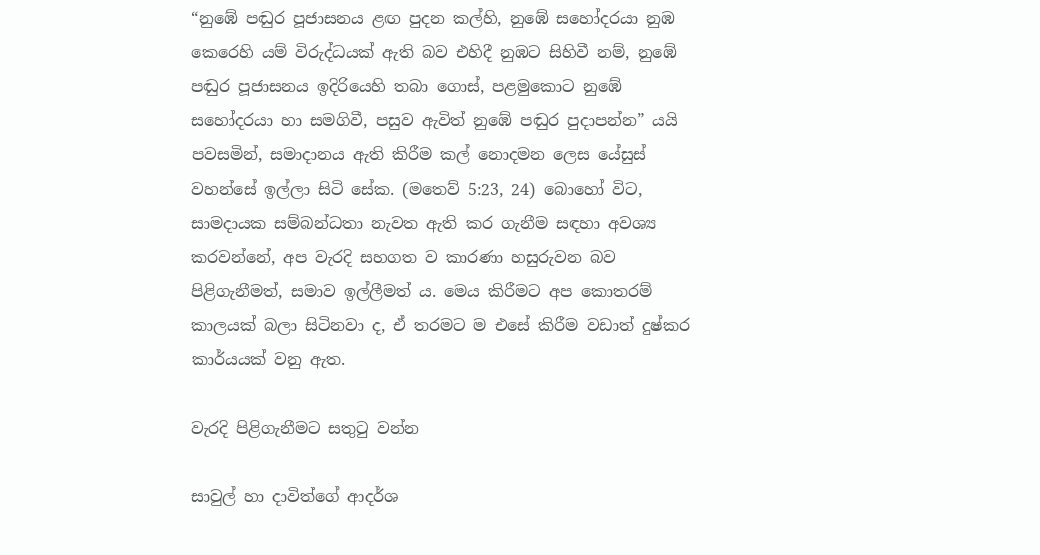“නුඹේ පඬුර පූජාසනය ළඟ පුදන කල්හි, නුඹේ සහෝදරයා නුඹ කෙරෙහි යම් විරුද්ධයක් ඇති බව එහිදී නුඹට සිහිවී නම්, නුඹේ පඬුර පූජාසනය ඉදිරියෙහි තබා ගොස්, පළමුකොට නුඹේ සහෝදරයා හා සමගිවී, පසුව ඇවිත් නුඹේ පඬුර පුදාපන්න” යයි පවසමින්, සමාදානය ඇති කිරීම කල් නොදමන ලෙස යේසුස් වහන්සේ ඉල්ලා සිටි සේක. (මතෙව් 5:23, 24) බොහෝ විට, සාමදායක සම්බන්ධතා නැවත ඇති කර ගැනීම සඳහා අවශ්‍ය කරවන්නේ, අප වැරදි සහගත ව කාරණා හසුරුවන බව පිළිගැනීමත්, සමාව ඉල්ලීමත් ය. මෙය කිරීමට අප කොතරම් කාලයක් බලා සිටිනවා ද, ඒ තරමට ම එසේ කිරීම වඩාත් දුෂ්කර කාර්යයක් වනු ඇත.

වැරදි පිළිගැනීමට සතුටු වන්න

සාවුල් හා දාවිත්ගේ ආදර්ශ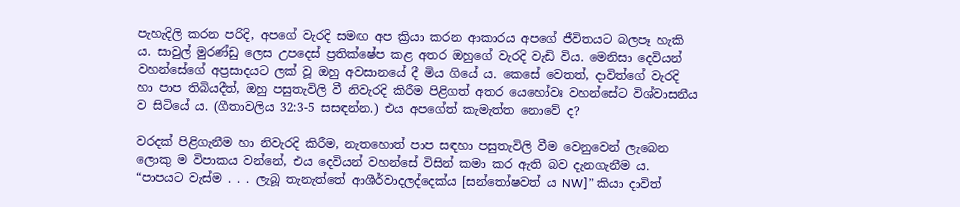පැහැදිලි කරන පරිදි, අපගේ වැරදි සමඟ අප ක්‍රියා කරන ආකාරය අපගේ ජීවිතයට බලපෑ හැකි ය. සාවුල් මුරණ්ඩු ලෙස උපදෙස් ප්‍රතික්ෂේප කළ අතර ඔහුගේ වැරදි වැඩි විය. මෙනිසා දෙවියන් වහන්සේගේ අප්‍රසාදයට ලක් වූ ඔහු අවසානයේ දී මිය ගියේ ය. කෙසේ වෙතත්, දාවිත්ගේ වැරදි හා පාප තිබියදීත්, ඔහු පසුතැවිලි වී නිවැරදි කිරීම පිළිගත් අතර යෙහෝවඃ වහන්සේට විශ්වාසනීය ව සිටියේ ය. (ගීතාවලිය 32:3-5 සසඳන්න.) එය අපගේත් කැමැත්ත නොවේ ද?

වරදක් පිළිගැනීම හා නිවැරදි කිරීම, නැතහොත් පාප සඳහා පසුතැවිලි වීම වෙනුවෙන් ලැබෙන ලොකු ම විපාකය වන්නේ, එය දෙවියන් වහන්සේ විසින් කමා කර ඇති බව දැනගැනීම ය. “පාපයට වැස්ම . . . ලැබූ තැනැත්තේ ආශීර්වාදලද්දෙක්ය [සන්තෝෂවත් ය NW]” කියා දාවිත්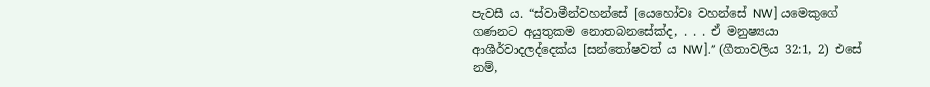පැවසී ය. “ස්වාමීන්වහන්සේ [යෙහෝවඃ වහන්සේ NW] යමෙකුගේ ගණනට අයුතුකම නොතබනසේක්ද, . . . ඒ මනුෂ්‍යයා ආශීර්වාදලද්දෙක්ය [සන්තෝෂවත් ය NW].” (ගීතාවලිය 32:1, 2) එසේ නම්,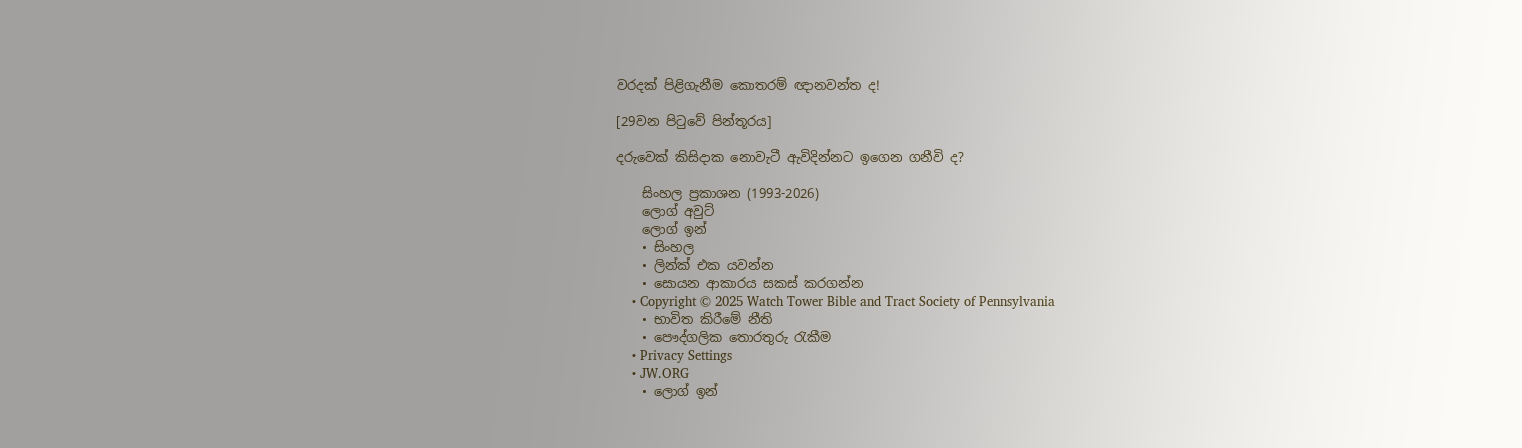වරදක් පිළිගැනීම කොතරම් ඥානවන්ත ද!

[29වන පිටුවේ පින්තූරය]

දරුවෙක් කිසිදාක නොවැටී ඇවිදින්නට ඉගෙන ගනීවි ද?

    සිංහල ප්‍රකාශන (1993-2026)
    ලොග් අවුට්
    ලොග් ඉන්
    • සිංහල
    • ලින්ක් එක යවන්න
    • සොයන ආකාරය සකස් කරගන්න
    • Copyright © 2025 Watch Tower Bible and Tract Society of Pennsylvania
    • භාවිත කිරීමේ නීති
    • පෞද්ගලික තොරතුරු රැකීම
    • Privacy Settings
    • JW.ORG
    • ලොග් ඉන්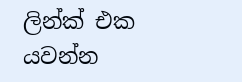ලින්ක් එක යවන්න